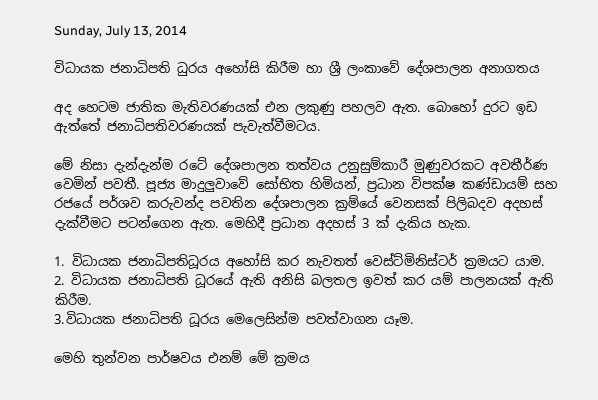Sunday, July 13, 2014

විධායක ජනාධිපති ධුරය අහෝසි කිරීම හා ශ්‍රී ලංකාවේ දේශපාලන අනාගතය

අද හෙටම ජාතික මැතිවරණයක් එන ලකුණු පහලව ඇත. බොහෝ දුරට ඉඩ ඇත්තේ ජනාධිපතිවරණයක් පැවැත්වීමටය.

මේ නිසා දැන්දැන්ම රටේ දේශපාලන තත්වය උනුසුම්කාරී මුණුවරකට අවතීර්ණ වෙමින් පවතී. පූජ්‍ය මාදුලුවාවේ සෝභිත හිමියන්, ප්‍රධාන විපක්ෂ කණ්ඩායම් සහ රජයේ පර්ශව කරුවන්ද පවතින දේශපාලන ක්‍රම්යේ වෙනසක් පිලිබදව අදහස් දැක්වීමට පටන්ගෙන ඇත. මෙහිදී ප්‍රධාන අදහස් 3 ක් දැකිය හැක.

1. විධායක ජනාධිපතිධූරය අහෝසි කර නැවතත් වෙස්ට්මිනිස්ටර් ක්‍රමයට යාම.
2. විධායක ජනාධිපති ධූරයේ ඇති අනිසි බලතල ඉවත් කර යම් පාලනයක් ඇති කිරීම.
3.විධායක ජනාධිපති ධූරය මෙලෙසින්ම පවත්වාගන යෑම.

මෙහි තුන්වන පාර්ෂවය එනම් මේ ක්‍රමය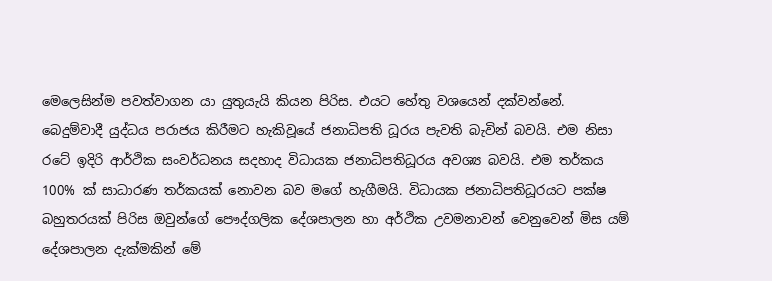මෙලෙසින්ම පවත්වාගන යා යුතුයැයි කියන පිරිස. එයට හේතු වශයෙන් දක්වන්නේ. බෙදුම්වාදී යුද්ධය පරාජය කිරීමට හැකිවූයේ ජනාධිපති ධූරය පැවති බැවින් බවයි. එම නිසා රටේ ඉදිරි ආර්ථික සංවර්ධනය සදහාද විධායක ජනාධිපතිධූරය අවශ්‍ය බවයි. එම තර්කය 100% ක් සාධාරණ තර්කයක් නොවන බව මගේ හැගීමයි. විධායක ජනාධිපතිධූරයට පක්ෂ බහුතරයක් පිරිස ඔවුන්ගේ පෞද්ගලික දේශපාලන හා අර්ථික උවමනාවන් වෙනුවෙන් මිස යම් දේශපාලන දැක්මකින් මේ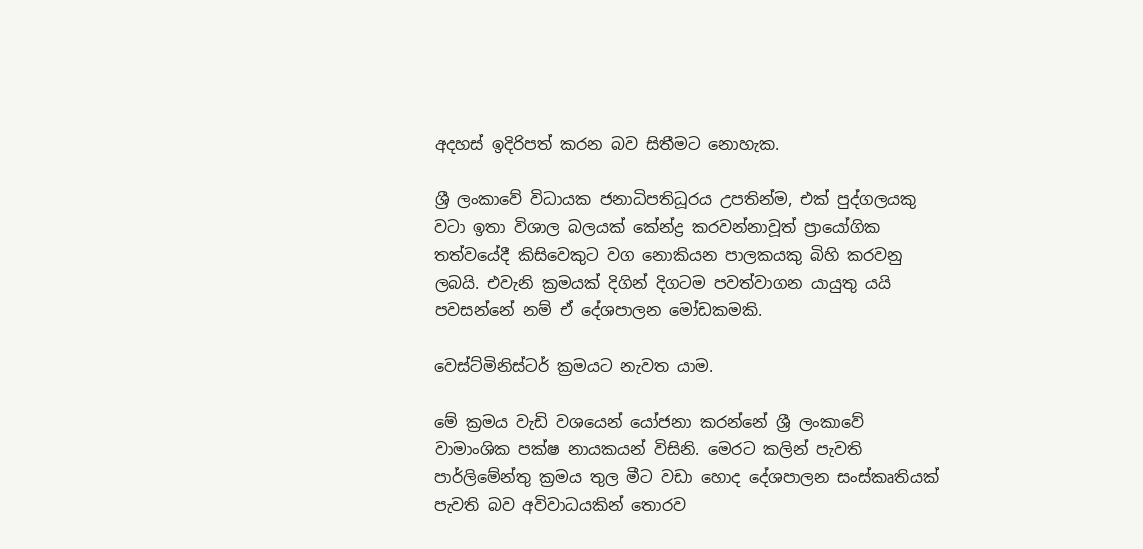අදහස් ඉදිරිපත් කරන බව සිතීමට නොහැක.

ශ්‍රී ලංකාවේ විධායක ජනාධිපතිධූරය උපතින්ම, එක් පුද්ගලයකු වටා ඉතා විශාල බලයක් කේන්ද්‍ර කරවන්නාවූත් ප්‍රායෝගික තත්වයේදී කිසිවෙකුට වග නොකියන පාලකයකු බිහි කරවනු ලබයි. එවැනි ක්‍රමයක් දිගින් දිගටම පවත්වාගන යායුතු යයි පවසන්නේ නම් ඒ දේශපාලන මෝඩකමකි.

වෙස්ට්මිනිස්ටර් ක්‍රමයට නැවත යාම.

මේ ක්‍රමය වැඩි වශයෙන් යෝජනා කරන්නේ ශ්‍රී ලංකාවේ වාමාංශික පක්ෂ නායකයන් විසිනි. මෙරට කලින් පැවති පාර්ලිමේන්තු ක්‍රමය තුල මීට වඩා හොද දේශපාලන සංස්කෘතියක් පැවති බව අවිවාධයකින් තොරව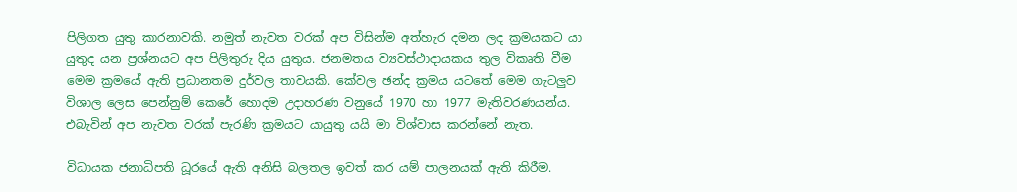පිලිගත යුතු කාරනාවකි. නමුත් නැවත වරක් අප විසින්ම අත්හැර දමන ලද ක්‍රමයකට යා යුතුද යන ප්‍රශ්නයට අප පිලිතුරු දිය යුතුය. ජනමතය ව්‍යවස්ථාදායකය තුල විකෘති වීම මෙම ක්‍රමයේ ඇති ප්‍රධානතම දුර්වල තාවයකි. කේවල ඡන්ද ක්‍රමය යටතේ මෙම ගැටලුව විශාල ලෙස පෙන්නුම් කෙරේ හොදම උදාහරණ වනුයේ 1970 හා 1977 මැතිවරණයන්ය. එබැවින් අප නැවත වරක් පැරණි ක්‍රමයට යායුතු යයි මා විශ්වාස කරන්නේ නැත.

විධායක ජනාධිපති ධූරයේ ඇති අනිසි බලතල ඉවත් කර යම් පාලනයක් ඇති කිරීම.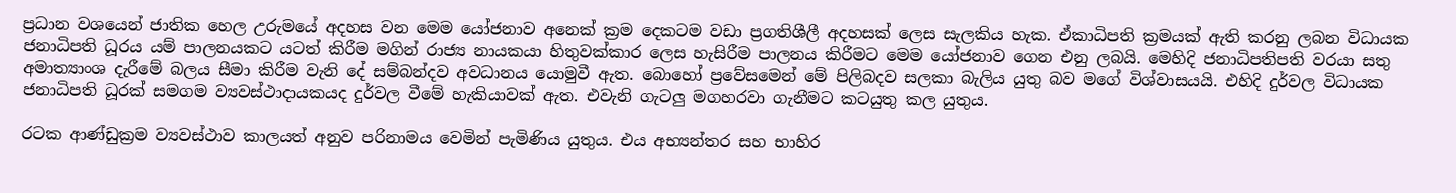ප්‍රධාන වශයෙන් ජාතික හෙල උරුමයේ අදහස වන මෙම යෝජනාව අනෙක් ක්‍රම දෙකටම වඩා ප්‍රගතිශීලී අදහසක් ලෙස සැලකිය හැක. ඒකාධිපති ක්‍රමයක් ඇති කරනු ලබන විධායක ජනාධිපති ධූරය යම් පාලනයකට යටත් කිරීම මගින් රාජ්‍ය නායකයා හිතුවක්කාර ලෙස හැසිරීම පාලනය කිරීමට මෙම යෝජනාව ගෙන එනු ලබයි. මෙහිදි ජනාධිපතිපති වරයා සතු අමාත්‍යාංශ දැරීමේ බලය සීමා කිරීම වැනි දේ සම්බන්දව අවධානය යොමුවී ඇත. බොහෝ ප්‍රවේසමෙන් මේ පිලිබදව සලකා බැලිය යුතු බව මගේ විශ්වාසයයි. එහිදි දුර්වල විධායක ජනාධිපති ධූරක් සමගම ව්‍යවස්ථාදායකයද දුර්වල වීමේ හැකියාවක් ඇත. එවැනි ගැටලු මගහරවා ගැනීමට කටයුතු කල යුතුය.

රටක ආණ්ඩුක්‍රම ව්‍යවස්ථාව කාලයත් අනුව පරිනාමය වෙමින් පැමිණිය යුතුය. එය අභ්‍යන්තර සහ භාහිර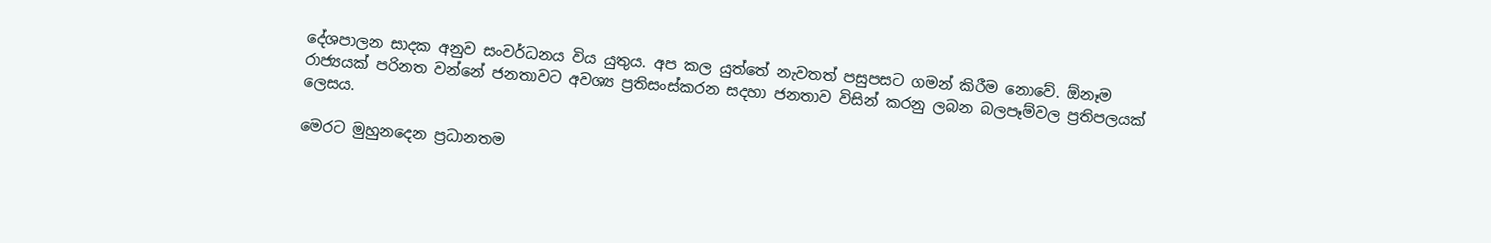දේශපාලන සාදක අනුව සංවර්ධනය විය යුතුය. අප කල යුත්තේ නැවතත් පසුපසට ගමන් කිරීම නොවේ. ඕනෑම රාජ්‍යයක් පරිනත වන්නේ ජනතාවට අවශ්‍ය ප්‍රතිසංස්කරන සදහා ජනතාව විසින් කරනු ලබන බලපෑම්වල ප්‍රතිපලයක් ලෙසය.

මෙරට මුහුනදෙන ප්‍රධානතම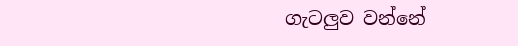ගැටලුව වන්නේ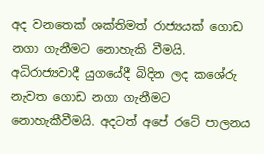අද වනතෙක් ශක්තිමත් රාජ්‍යයක් ගොඩ නගා ගැනීමට නොහැකි වීමයි. අධිරාජ්‍යවාදී යුගයේදී බිදින ලද කශේරු නැවත ගොඩ නගා ගැනීමට නොහැකීවීමයි. අදටත් අපේ රටේ පාලනය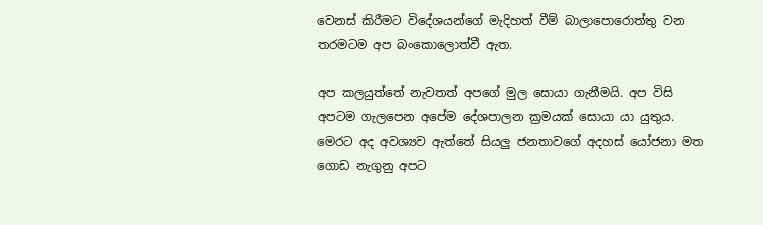වෙනස් කිරීමට විදේශයන්ගේ මැදිහත් වීම් බාලාපොරොත්තු වන තරමටම අප බංකොලොත්වී ඇත.

අප කලයුත්තේ නැවතත් අපගේ මුල සොයා ගැනීමයි. අප විසි අපටම ගැලපෙන අපේම දේශපාලන ක්‍රමයක් සොයා යා යුතුය. මෙරට අද අවශ්‍යව ඇත්තේ සියලු ජනතාවගේ අදහස් යෝජනා මත ගොඩ නැගුනු අපට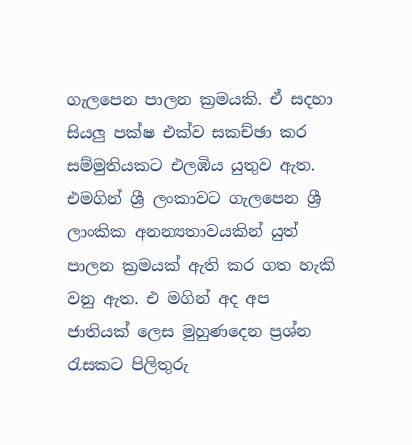ගැලපෙන පාලන ක්‍රමයකි. ඒ සදහා සියලු පක්ෂ එක්ව සකච්ඡා කර සම්මුතියකට එලඹිය යුතුව ඇත. එමගින් ශ්‍රී ලංකාවට ගැලපෙන ශ්‍රී ලාංකික අනන්‍යතාවයකින් යුත් පාලන ක්‍රමයක් ඇති කර ගත හැකි වනු ඇත. එ මගින් අද අප ජාතියක් ලෙස මුහුණදෙන ප්‍රශ්න රැසකට පිලිතුරු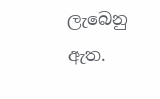ලැබෙනු ඇත.